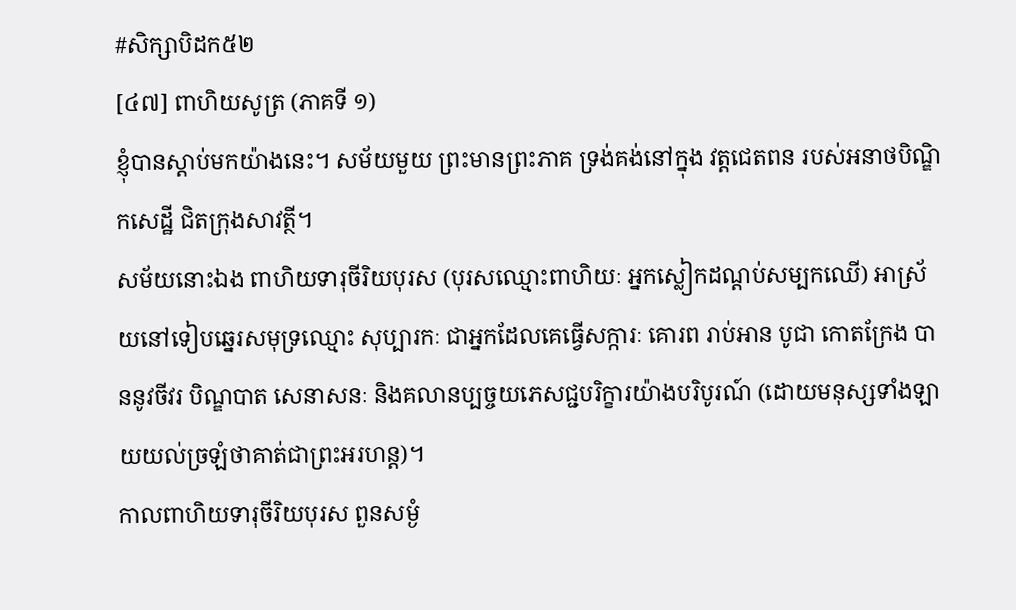#សិក្សាបិដក៥២
[៤៧] ពាហិយសូត្រ (ភាគទី ១)
ខ្ញុំបានស្តាប់មកយ៉ាងនេះ។ សម័យមួយ ព្រះមានព្រះភាគ ទ្រង់គង់នៅក្នុង វត្តជេតពន របស់អនាថបិណ្ឌិកសេដ្ឋី ជិតក្រុងសាវត្ថី។
សម័យនោះឯង ពាហិយទារុចីរិយបុរស (បុរសឈ្មោះពាហិយៈ អ្នកស្លៀកដណ្តប់សម្បកឈើ) អាស្រ័យនៅទៀបឆ្នេរសមុទ្រឈ្មោះ សុប្បារកៈ ជាអ្នកដែលគេធ្វើសក្ការៈ គោរព រាប់អាន បូជា កោតក្រែង បាននូវចីវរ បិណ្ឌបាត សេនាសនៈ និងគលានប្បច្ចយភេសជ្ជបរិក្ខារយ៉ាងបរិបូរណ៍ (ដោយមនុស្សទាំងឡាយយល់ច្រឡំថាគាត់ជាព្រះអរហន្ត)។
កាលពាហិយទារុចីរិយបុរស ពួនសម្ងំ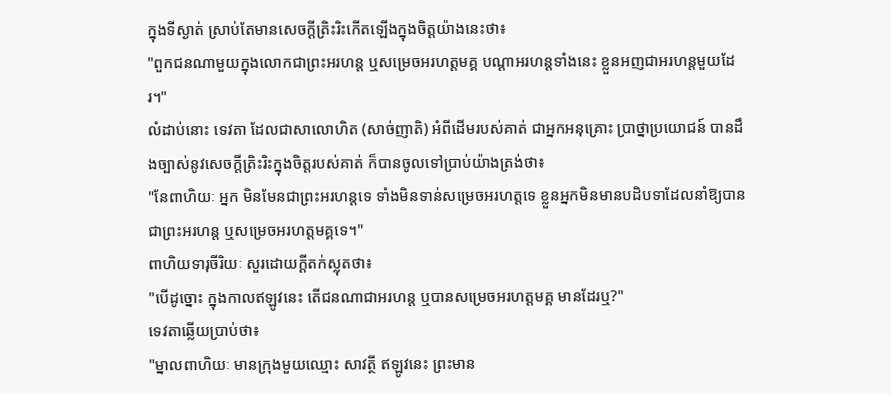ក្នុងទីស្ងាត់ ស្រាប់តែមានសេចក្តីត្រិះរិះកើតឡើងក្នុងចិត្តយ៉ាងនេះថា៖
"ពួកជនណាមួយក្នុងលោកជាព្រះអរហន្ត ឬសម្រេចអរហត្តមគ្គ បណ្តាអរហន្តទាំងនេះ ខ្លួនអញជាអរហន្តមួយដែរ។"
លំដាប់នោះ ទេវតា ដែលជាសាលោហិត (សាច់ញាតិ) អំពីដើមរបស់គាត់ ជាអ្នកអនុគ្រោះ ប្រាថ្នាប្រយោជន៍ បានដឹងច្បាស់នូវសេចក្តីត្រិះរិះក្នុងចិត្តរបស់គាត់ ក៏បានចូលទៅប្រាប់យ៉ាងត្រង់ថា៖
"នែពាហិយៈ អ្នក មិនមែនជាព្រះអរហន្តទេ ទាំងមិនទាន់សម្រេចអរហត្តទេ ខ្លួនអ្នកមិនមានបដិបទាដែលនាំឱ្យបានជាព្រះអរហន្ត ឬសម្រេចអរហត្តមគ្គទេ។"
ពាហិយទារុចីរិយៈ សួរដោយក្តីតក់ស្លុតថា៖
"បើដូច្នោះ ក្នុងកាលឥឡូវនេះ តើជនណាជាអរហន្ត ឬបានសម្រេចអរហត្តមគ្គ មានដែរឬ?"
ទេវតាឆ្លើយប្រាប់ថា៖
"ម្នាលពាហិយៈ មានក្រុងមួយឈ្មោះ សាវត្ថី ឥឡូវនេះ ព្រះមាន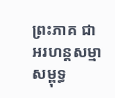ព្រះភាគ ជាអរហន្តសម្មាសម្ពុទ្ធ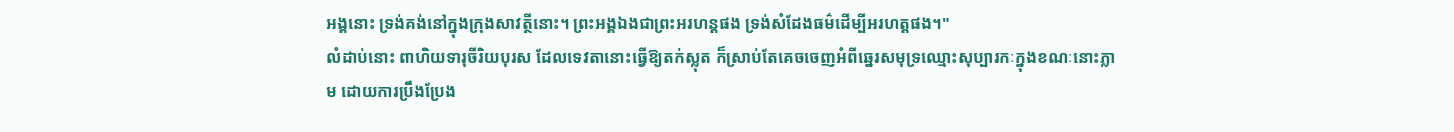អង្គនោះ ទ្រង់គង់នៅក្នុងក្រុងសាវត្ថីនោះ។ ព្រះអង្គឯងជាព្រះអរហន្តផង ទ្រង់សំដែងធម៌ដើម្បីអរហត្តផង។"
លំដាប់នោះ ពាហិយទារុចីរិយបុរស ដែលទេវតានោះធ្វើឱ្យតក់ស្លុត ក៏ស្រាប់តែគេចចេញអំពីឆ្នេរសមុទ្រឈ្មោះសុប្បារកៈក្នុងខណៈនោះភ្លាម ដោយការប្រឹងប្រែង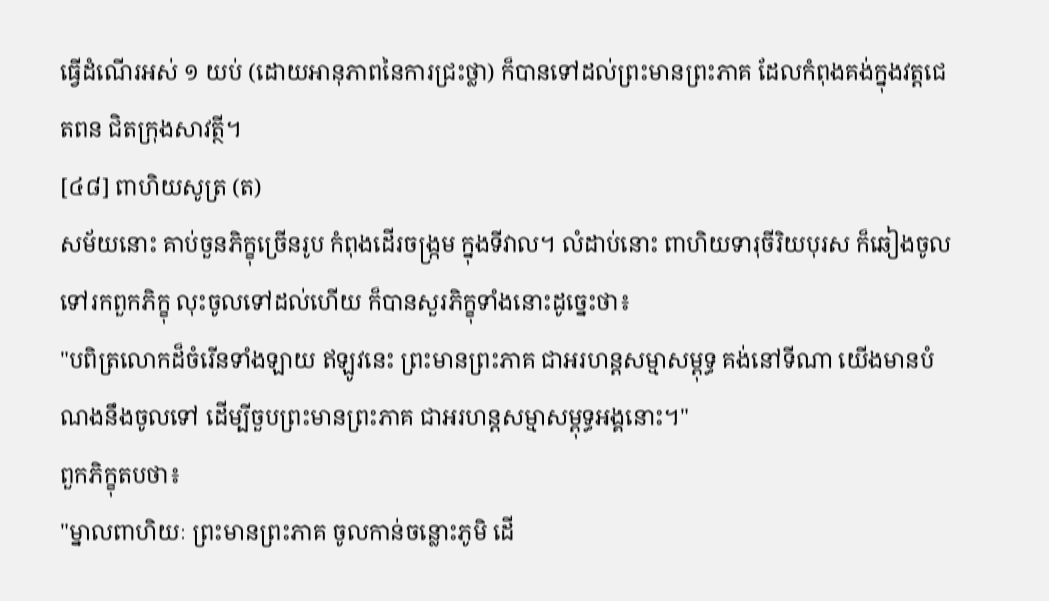ធ្វើដំណើរអស់ ១ យប់ (ដោយអានុភាពនៃការជ្រះថ្លា) ក៏បានទៅដល់ព្រះមានព្រះភាគ ដែលកំពុងគង់ក្នុងវត្តជេតពន ជិតក្រុងសាវត្ថី។
[៤៨] ពាហិយសូត្រ (ត)
សម័យនោះ គាប់ចួនភិក្ខុច្រើនរូប កំពុងដើរចង្ក្រម ក្នុងទីវាល។ លំដាប់នោះ ពាហិយទារុចីរិយបុរស ក៏ឆៀងចូលទៅរកពួកភិក្ខុ លុះចូលទៅដល់ហើយ ក៏បានសួរភិក្ខុទាំងនោះដូច្នេះថា៖
"បពិត្រលោកដ៏ចំរើនទាំងឡាយ ឥឡូវនេះ ព្រះមានព្រះភាគ ជាអរហន្តសម្មាសម្ពុទ្ធ គង់នៅទីណា យើងមានបំណងនឹងចូលទៅ ដើម្បីចួបព្រះមានព្រះភាគ ជាអរហន្តសម្មាសម្ពុទ្ធអង្គនោះ។"
ពួកភិក្ខុតបថា៖
"ម្នាលពាហិយៈ ព្រះមានព្រះភាគ ចូលកាន់ចន្លោះភូមិ ដើ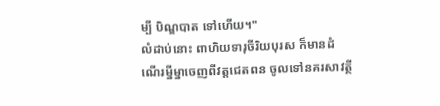ម្បី បិណ្ឌបាត ទៅហើយ។"
លំដាប់នោះ ពាហិយទារុចីរិយបុរស ក៏មានដំណើរម្នីម្នាចេញពីវត្តជេតពន ចូលទៅនគរសាវត្ថី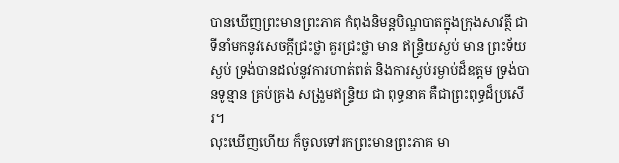បានឃើញព្រះមានព្រះភាគ កំពុងនិមន្តបិណ្ឌបាតក្នុងក្រុងសាវត្ថី ជាទីនាំមកនូវសេចក្តីជ្រះថ្លា គួរជ្រះថ្លា មាន ឥន្ទ្រិយស្ងប់ មាន ព្រះទ័យស្ងប់ ទ្រង់បានដល់នូវការហាត់ពត់ និងការស្ងប់រម្ងាប់ដ៏ឧត្តម ទ្រង់បានទូន្មាន គ្រប់គ្រង សង្រួមឥន្ទ្រិយ ជា ពុទ្ធនាគ គឺជាព្រះពុទ្ធដ៏ប្រសើរ។
លុះឃើញហើយ ក៏ចូលទៅរកព្រះមានព្រះភាគ មា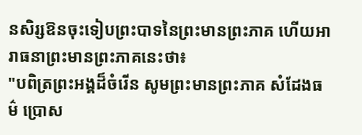នសិរ្សឱនចុះទៀបព្រះបាទនៃព្រះមានព្រះភាគ ហើយអារាធនាព្រះមានព្រះភាគនេះថា៖
"បពិត្រព្រះអង្គដ៏ចំរើន សូមព្រះមានព្រះភាគ សំដែងធម៌ ប្រោស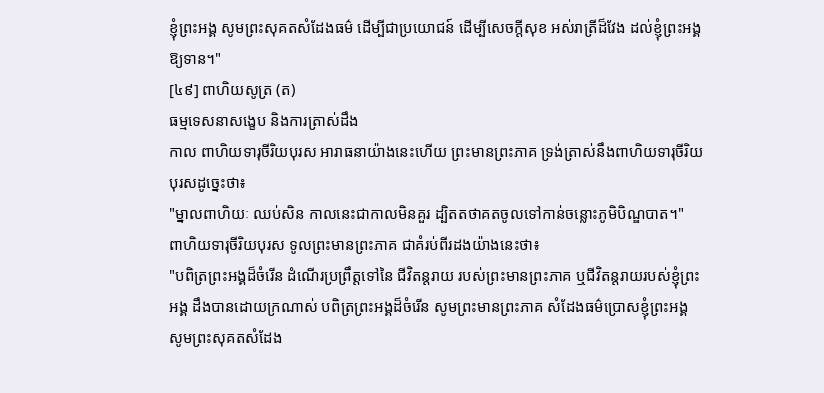ខ្ញុំព្រះអង្គ សូមព្រះសុគតសំដែងធម៌ ដើម្បីជាប្រយោជន៍ ដើម្បីសេចក្តីសុខ អស់រាត្រីដ៏វែង ដល់ខ្ញុំព្រះអង្គឱ្យទាន។"
[៤៩] ពាហិយសូត្រ (ត)
ធម្មទេសនាសង្ខេប និងការត្រាស់ដឹង
កាល ពាហិយទារុចីរិយបុរស អារាធនាយ៉ាងនេះហើយ ព្រះមានព្រះភាគ ទ្រង់ត្រាស់នឹងពាហិយទារុចីរិយបុរសដូច្នេះថា៖
"ម្នាលពាហិយៈ ឈប់សិន កាលនេះជាកាលមិនគួរ ដ្បិតតថាគតចូលទៅកាន់ចន្លោះភូមិបិណ្ឌបាត។"
ពាហិយទារុចីរិយបុរស ទូលព្រះមានព្រះភាគ ជាគំរប់ពីរដងយ៉ាងនេះថា៖
"បពិត្រព្រះអង្គដ៏ចំរើន ដំណើរប្រព្រឹត្តទៅនៃ ជីវិតន្តរាយ របស់ព្រះមានព្រះភាគ ឬជីវិតន្តរាយរបស់ខ្ញុំព្រះអង្គ ដឹងបានដោយក្រណាស់ បពិត្រព្រះអង្គដ៏ចំរើន សូមព្រះមានព្រះភាគ សំដែងធម៌ប្រោសខ្ញុំព្រះអង្គ សូមព្រះសុគតសំដែង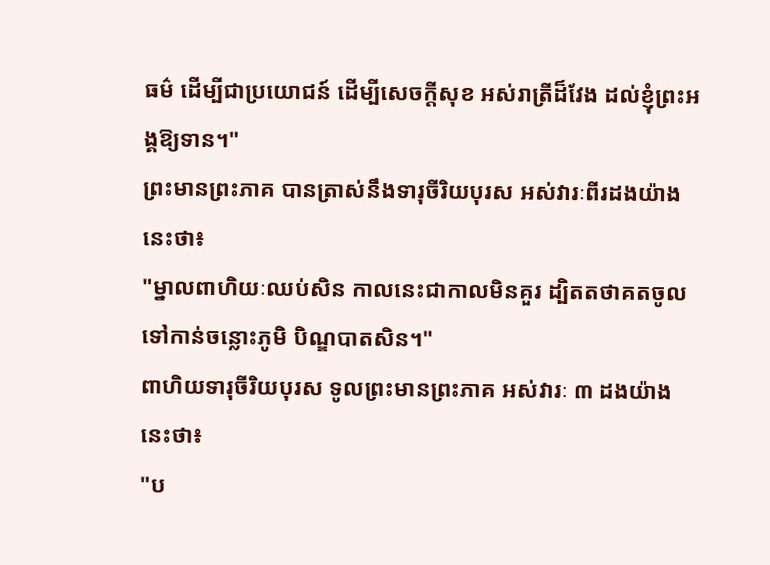ធម៌ ដើម្បីជាប្រយោជន៍ ដើម្បីសេចក្តីសុខ អស់រាត្រីដ៏វែង ដល់ខ្ញុំព្រះអង្គឱ្យទាន។"
ព្រះមានព្រះភាគ បានត្រាស់នឹងទារុចីរិយបុរស អស់វារៈពីរដងយ៉ាងនេះថា៖
"ម្នាលពាហិយៈឈប់សិន កាលនេះជាកាលមិនគួរ ដ្បិតតថាគតចូលទៅកាន់ចន្លោះភូមិ បិណ្ឌបាតសិន។"
ពាហិយទារុចីរិយបុរស ទូលព្រះមានព្រះភាគ អស់វារៈ ៣ ដងយ៉ាងនេះថា៖
"ប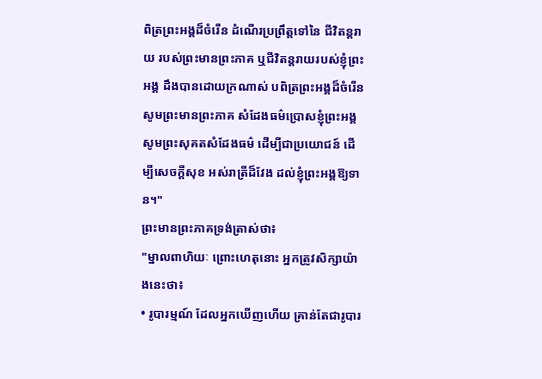ពិត្រព្រះអង្គដ៏ចំរើន ដំណើរប្រព្រឹត្តទៅនៃ ជីវិតន្តរាយ របស់ព្រះមានព្រះភាគ ឬជីវិតន្តរាយរបស់ខ្ញុំព្រះអង្គ ដឹងបានដោយក្រណាស់ បពិត្រព្រះអង្គដ៏ចំរើន សូមព្រះមានព្រះភាគ សំដែងធម៌ប្រោសខ្ញុំព្រះអង្គ សូមព្រះសុគតសំដែងធម៌ ដើម្បីជាប្រយោជន៍ ដើម្បីសេចក្តីសុខ អស់រាត្រីដ៏វែង ដល់ខ្ញុំព្រះអង្គឱ្យទាន។"
ព្រះមានព្រះភាគទ្រង់ត្រាស់ថា៖
"ម្នាលពាហិយៈ ព្រោះហេតុនោះ អ្នកត្រូវសិក្សាយ៉ាងនេះថា៖
• រូបារម្មណ៍ ដែលអ្នកឃើញហើយ គ្រាន់តែជារូបារ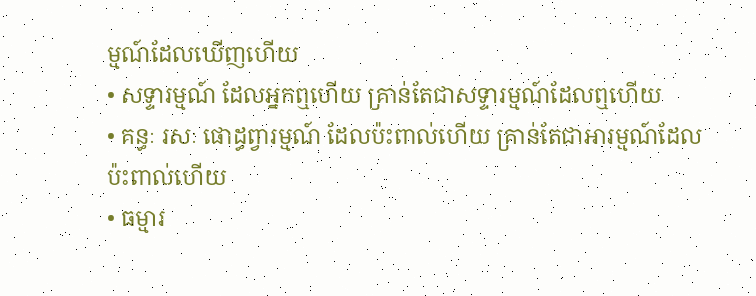ម្មណ៍ដែលឃើញហើយ
• សទ្ទារម្មណ៍ ដែលអ្នកឮហើយ គ្រាន់តែជាសទ្ទារម្មណ៍ដែលឮហើយ
• គន្ធៈ រសៈ ផោដ្ធព្វារម្មណ៍ ដែលប៉ះពាល់ហើយ គ្រាន់តែជាអារម្មណ៍ដែលប៉ះពាល់ហើយ
• ធម្មារ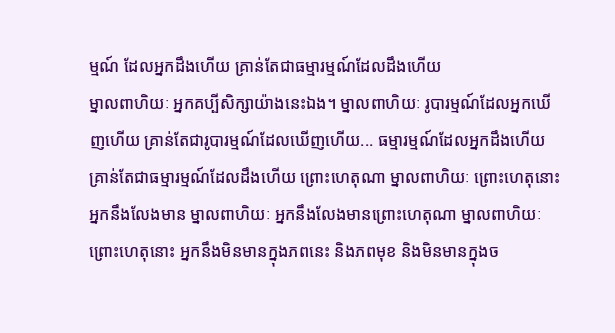ម្មណ៍ ដែលអ្នកដឹងហើយ គ្រាន់តែជាធម្មារម្មណ៍ដែលដឹងហើយ
ម្នាលពាហិយៈ អ្នកគប្បីសិក្សាយ៉ាងនេះឯង។ ម្នាលពាហិយៈ រូបារម្មណ៍ដែលអ្នកឃើញហើយ គ្រាន់តែជារូបារម្មណ៍ដែលឃើញហើយ... ធម្មារម្មណ៍ដែលអ្នកដឹងហើយ គ្រាន់តែជាធម្មារម្មណ៍ដែលដឹងហើយ ព្រោះហេតុណា ម្នាលពាហិយៈ ព្រោះហេតុនោះ អ្នកនឹងលែងមាន ម្នាលពាហិយៈ អ្នកនឹងលែងមានព្រោះហេតុណា ម្នាលពាហិយៈ ព្រោះហេតុនោះ អ្នកនឹងមិនមានក្នុងភពនេះ និងភពមុខ និងមិនមានក្នុងច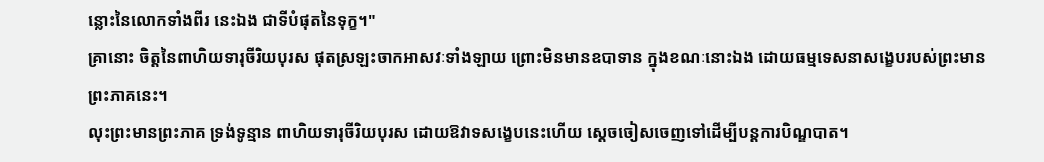ន្លោះនៃលោកទាំងពីរ នេះឯង ជាទីបំផុតនៃទុក្ខ។"
គ្រានោះ ចិត្តនៃពាហិយទារុចីរិយបុរស ផុតស្រឡះចាកអាសវៈទាំងឡាយ ព្រោះមិនមានឧបាទាន ក្នុងខណៈនោះឯង ដោយធម្មទេសនាសង្ខេបរបស់ព្រះមានព្រះភាគនេះ។
លុះព្រះមានព្រះភាគ ទ្រង់ទូន្មាន ពាហិយទារុចីរិយបុរស ដោយឱវាទសង្ខេបនេះហើយ ស្តេចចៀសចេញទៅដើម្បីបន្តការបិណ្ឌបាត។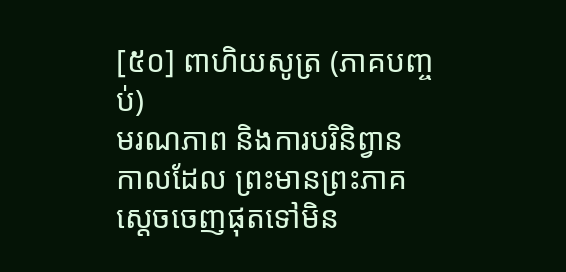[៥០] ពាហិយសូត្រ (ភាគបញ្ចប់)
មរណភាព និងការបរិនិព្វាន
កាលដែល ព្រះមានព្រះភាគ ស្តេចចេញផុតទៅមិន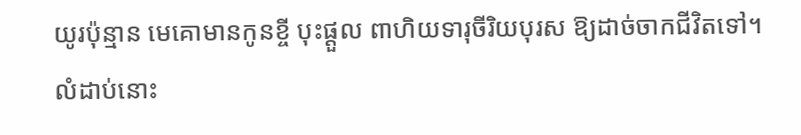យូរប៉ុន្មាន មេគោមានកូនខ្ចី បុះផ្តួល ពាហិយទារុចីរិយបុរស ឱ្យដាច់ចាកជីវិតទៅ។
លំដាប់នោះ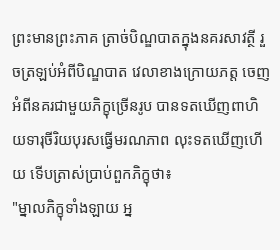ព្រះមានព្រះភាគ ត្រាច់បិណ្ឌបាតក្នុងនគរសាវត្ថី រួចត្រឡប់អំពីបិណ្ឌបាត វេលាខាងក្រោយភត្ត ចេញអំពីនគរជាមួយភិក្ខុច្រើនរូប បានទតឃើញពាហិយទារុចីរិយបុរសធ្វើមរណភាព លុះទតឃើញហើយ ទើបត្រាស់ប្រាប់ពួកភិក្ខុថា៖
"ម្នាលភិក្ខុទាំងឡាយ អ្ន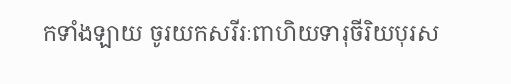កទាំងឡាយ ចូរយកសរីរៈពាហិយទារុចីរិយបុរស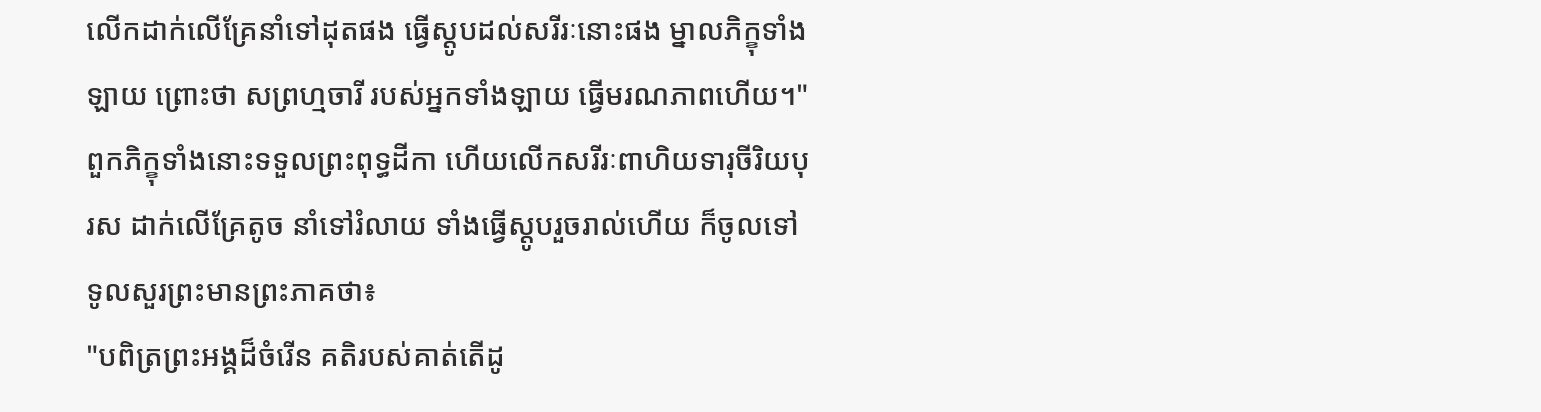លើកដាក់លើគ្រែនាំទៅដុតផង ធ្វើស្តូបដល់សរីរៈនោះផង ម្នាលភិក្ខុទាំងឡាយ ព្រោះថា សព្រហ្មចារី របស់អ្នកទាំងឡាយ ធ្វើមរណភាពហើយ។"
ពួកភិក្ខុទាំងនោះទទួលព្រះពុទ្ធដីកា ហើយលើកសរីរៈពាហិយទារុចីរិយបុរស ដាក់លើគ្រែតូច នាំទៅរំលាយ ទាំងធ្វើស្តូបរួចរាល់ហើយ ក៏ចូលទៅទូលសួរព្រះមានព្រះភាគថា៖
"បពិត្រព្រះអង្គដ៏ចំរើន គតិរបស់គាត់តើដូ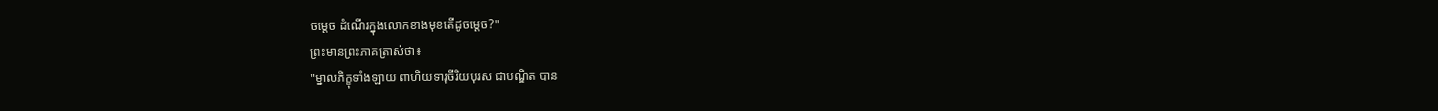ចម្តេច ដំណើរក្នុងលោកខាងមុខតើដូចម្តេច?"
ព្រះមានព្រះភាគត្រាស់ថា៖
"ម្នាលភិក្ខុទាំងឡាយ ពាហិយទារុចីរិយបុរស ជាបណ្ឌិត បាន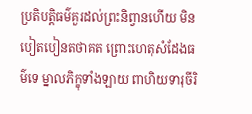ប្រតិបត្តិធម៌គួរដល់ព្រះនិព្វានហើយ មិនបៀតបៀនតថាគត ព្រោះហេតុសំដែងធម៌ទេ ម្នាលភិក្ខុទាំងឡាយ ពាហិយទារុចីរិ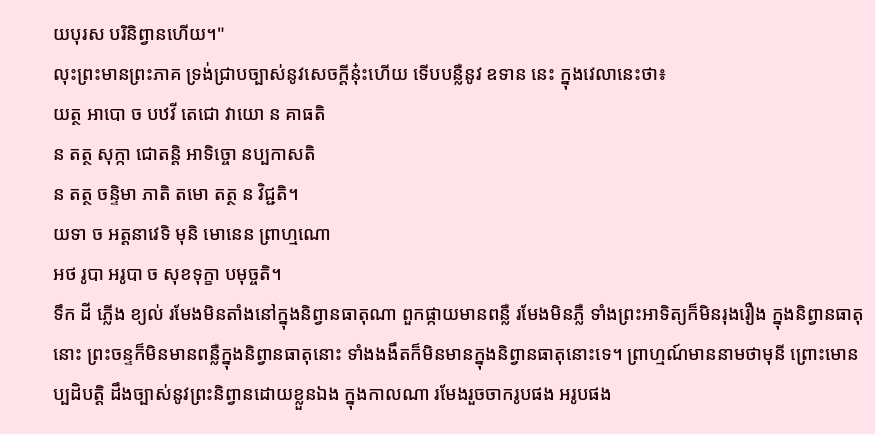យបុរស បរិនិព្វានហើយ។"
លុះព្រះមានព្រះភាគ ទ្រង់ជ្រាបច្បាស់នូវសេចក្តីនុ៎ះហើយ ទើបបន្លឺនូវ ឧទាន នេះ ក្នុងវេលានេះថា៖
យត្ថ អាបោ ច បឋវី តេជោ វាយោ ន គាធតិ
ន តត្ថ សុក្កា ជោតន្តិ អាទិច្ចោ នប្បកាសតិ
ន តត្ថ ចន្ទិមា ភាតិ តមោ តត្ថ ន វិជ្ជតិ។
យទា ច អត្តនាវេទិ មុនិ មោនេន ព្រាហ្មណោ
អថ រូបា អរូបា ច សុខទុក្ខា បមុច្ចតិ។
ទឹក ដី ភ្លើង ខ្យល់ រមែងមិនតាំងនៅក្នុងនិព្វានធាតុណា ពួកផ្កាយមានពន្លឺ រមែងមិនភ្លឺ ទាំងព្រះអាទិត្យក៏មិនរុងរឿង ក្នុងនិព្វានធាតុនោះ ព្រះចន្ទក៏មិនមានពន្លឺក្នុងនិព្វានធាតុនោះ ទាំងងងឹតក៏មិនមានក្នុងនិព្វានធាតុនោះទេ។ ព្រាហ្មណ៍មាននាមថាមុនី ព្រោះមោនប្បដិបត្តិ ដឹងច្បាស់នូវព្រះនិព្វានដោយខ្លួនឯង ក្នុងកាលណា រមែងរួចចាករូបផង អរូបផង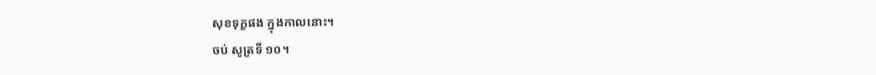សុខទុក្ខផង ក្នុងកាលនោះ។
ចប់ សូត្រទី ១០។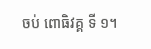ចប់ ពោធិវគ្គ ទី ១។